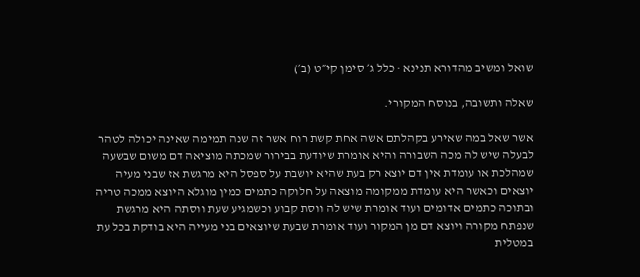שואל ומשיב מהדורא תנינא · כלל ג׳ סימן קי״ט (ב׳)

שאלה ותשובה, בנוסח המקורי.

אשר שאל במה שאירע בקהלתם אשה אחת קשת רוח אשר זה שנה תמימה שאינה יכולה לטהר לבעלה שיש לה מכה השבורה והיא אומרת שיודעת בבירור שמכתה מוציאה דם משום שבשעה שמהלכת או עומדת אין דם יוצא רק בעת שהיא יושבת על ספסל היא מרגשת אז שבני מעיה יוצאים וכאשר היא עומדת ממקומה מוצאה על חלוקה כתמים כמין מוגלא היוצא ממכה טריה ובתוכה כתמים אדומים ועוד אומרת שיש לה ווסת קבוע וכשמגיע שעת ווסתה היא מרגשת שנפתח מקורה ויוצא דם מן המקור ועוד אומרת שבעת שיוצאים בני מעייה היא בודקת בכל עת במטלית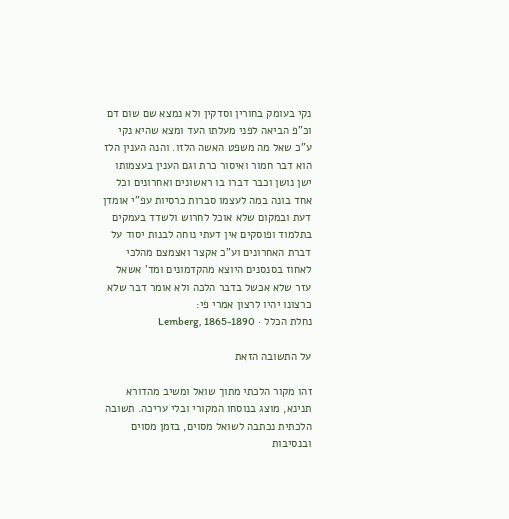נקי בעומק בחורין וסדקין ולא נמצא שם שום דם וכ"פ הביאה לפני מעלתו העד ומצא שהיא נקי ע"כ שאל מה משפט האשה הלזו. והנה הענין הלז הוא דבר חמור ואיסור כרת וגם הענין בעצמותו ישן נושן וכבר דברו בו ראשונים ואחרונים וכל אחד בונה במה לעצמו סברות כרסיות עפ"י אומדן דעת ובמקום שלא אוכל לחרוש ולשדד בעמקים בתלמוד ופוסקים אין דעתי נוחה לבנות יסוד על דברת האחרונים וע"כ אקצר ואצמצם מהלכי לאחוז בסנסנים היוצא מהקדמונים ומד' אשאל עזר שלא אכשל בדבר הלכה ולא אומר דבר שלא כרצונו יהיו לרצון אמרי פי:
נחלת הכלל · Lemberg, 1865-1890

על התשובה הזאת

זהו מקור הלכתי מתוך שואל ומשיב מהדורא תנינא, מוצג בנוסחו המקורי ובלי עריכה. תשובה הלכתית נכתבה לשואל מסוים, בזמן מסוים ובנסיבות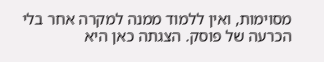מסוימות, ואין ללמוד ממנה למקרה אחר בלי הכרעה של פוסק. הצגתה כאן היא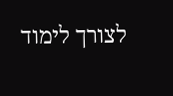לצורך לימוד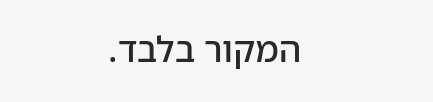המקור בלבד.